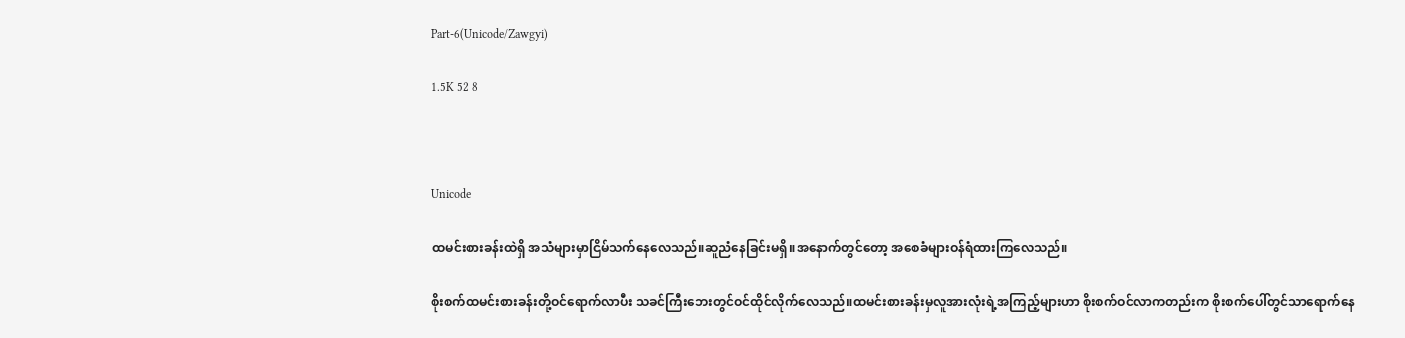Part-6(Unicode/Zawgyi)

1.5K 52 8



Unicode

ထမင်းစားခန်းထဲရှိ အသံများမှာငြိမ်သက်နေလေသည်။ဆူညံနေခြင်းမရှိ။အနောက်တွင်တော့ အစေခံများဝန်ရံထားကြလေသည်။

စိုးစက်ထမင်းစားခန်းတို့ဝင်ရောက်လာပီး သခင်ကြီးဘေးတွင်ဝင်ထိုင်လိုက်လေသည်။ထမင်းစားခန်းမှလူအားလုံးရဲ့အကြည့်များဟာ စိုးစက်ဝင်လာကတည်းက စိုးစက်ပေါ်တွင်သာရောက်နေ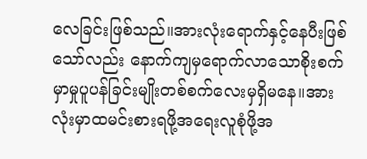လေခြင်းဖြစ်သည်။အားလုံးရောက်နှင့်နေပီးဖြစ်သော်လည်း နောက်ကျမှရောက်လာသောစိုးစက်မှာမှုပူပန်ခြင်းမျိုးတစ်စက်လေးမှရှိမနေ။အားလုံးမှာထမင်းစားရဖို့အရေးလူစုံဖို့အ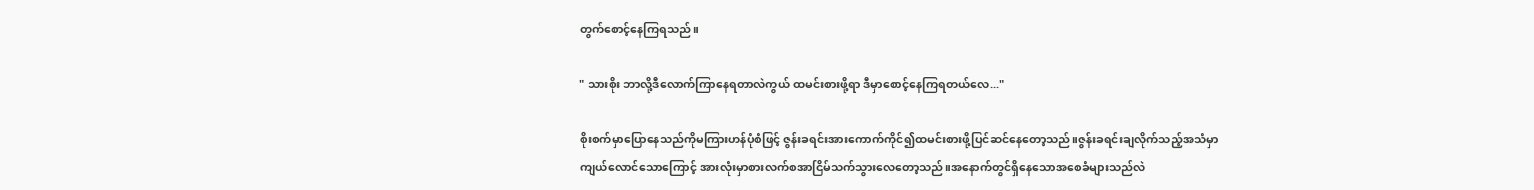တွက်စောင့်နေကြရသည်။

" သားစိုး ဘာလို့ဒီလောက်ကြာနေရတာလဲကွယ် ထမင်းစားဖို့ရာ ဒီမှာစောင့်နေကြရတယ်လေ..."

စိုးစက်မှာပြောနေသည်ကိုမကြားဟန်ပုံစံဖြင့် ဇွန်းခရင်းအားကောက်ကိုင်၍ထမင်းစားဖို့ပြင်ဆင်နေတော့သည်။ဇွန်းခရင်းချလိုက်သည့်အသံမှာကျယ်လောင်သောကြောင့် အားလုံးမှာစားလက်စအာငြိမ်သက်သွားလေတော့သည်။အနောက်တွင်ရှိနေသောအစေခံများသည်လဲ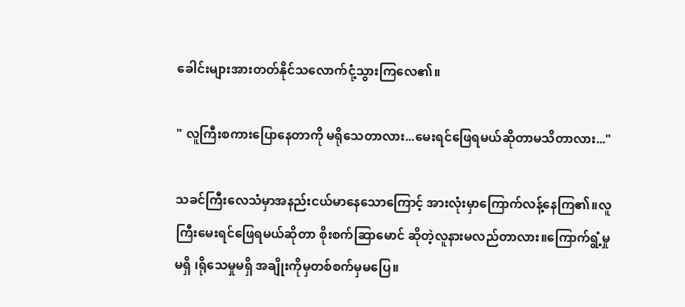ခေါင်းများအားတတ်နိုင်သလောက်ငုံ့သွားကြလေ၏။

" လူကြီးစကားပြောနေတာကို မရိုသေတာလား...မေးရင်ဖြေရမယ်ဆိုတာမသိတာလား..."

သခင်ကြီးလေသံမှာအနည်းငယ်မာနေသောကြောင့် အားလုံးမှာကြောက်လန့်နေကြ၏။လူကြီးမေးရင်ဖြေရမယ်ဆိုတာ စိုးစက်ဆြာမောင် ဆိုတဲ့လူနားမလည်တာလား။ကြောက်ရွံ့မှုမရှိ ၊ရိုသေမှုမရှိ အချိုးကိုမှတစ်စက်မှမပြေ။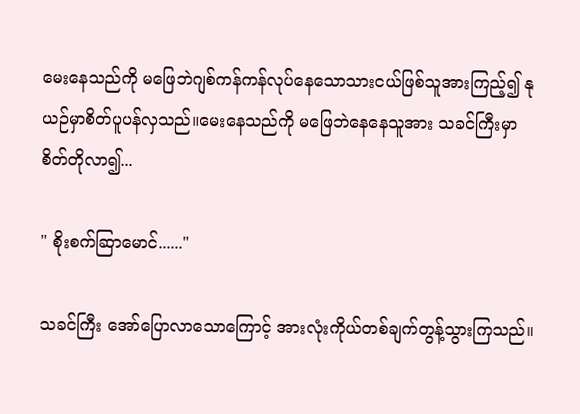မေးနေသည်ကို မဖြေဘဲဂျစ်ကန်ကန်လုပ်နေသောသားငယ်ဖြစ်သူအားကြည့်၍ နုယဉ်မှာစိတ်ပူပန်လှသည်။မေးနေသည်ကို မဖြေဘဲနေနေသူအား သခင်ကြီးမှာစိတ်တိုလာ၍...

" စိုးစက်ဆြာမောင်......"

သခင်ကြီး အော်ပြောလာသောကြောင့် အားလုံးကိုယ်တစ်ချက်တွန့်သွားကြသည်။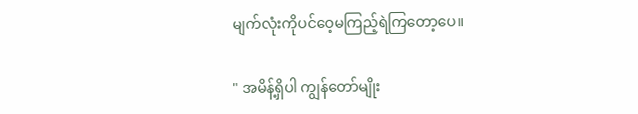မျက်လုံးကိုပင်ဝေ့မကြည့်ရဲကြတော့ပေ။

" အမိန့်ရှိပါ ကျွန်တော်မျိုး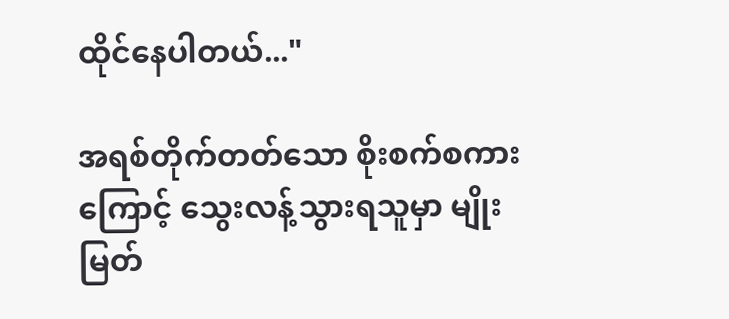ထိုင်နေပါတယ်..."

အရစ်တိုက်တတ်သော စိုးစက်စကားကြောင့် သွေးလန့်သွားရသူမှာ မျိုးမြတ်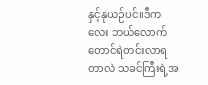နှင့်နုယဉ်ပင်။ဒီကလေး ဘယ်လောက်တောင်ရဲတင်းလာရတာလဲ သခင်ကြီးရဲ့အ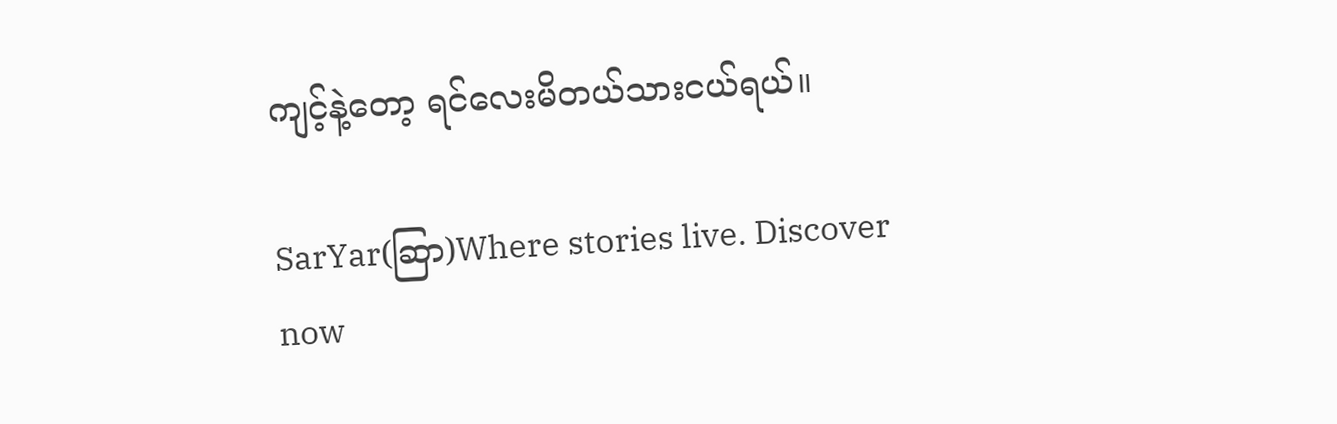ကျင့်နဲ့တော့ ရင်လေးမိတယ်သားငယ်ရယ်။

SarYar(ဆြာ)Where stories live. Discover now